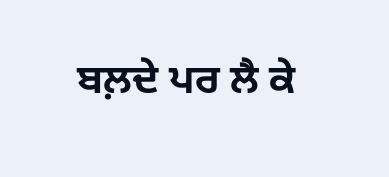ਬਲ਼ਦੇ ਪਰ ਲੈ ਕੇ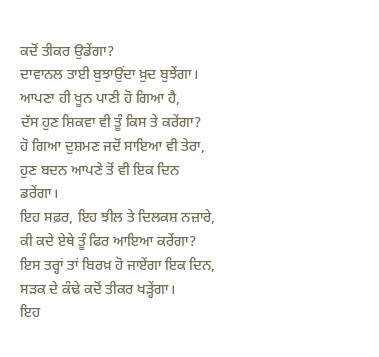ਕਦੋਂ ਤੀਕਰ ਉਡੇਂਗਾ?
ਦਾਵਾਨਲ ਤਾਈ ਬੁਝਾਉਂਦਾ ਖ਼ੁਦ ਬੁਝੇਂਗਾ।
ਆਪਣਾ ਹੀ ਖੂਨ ਪਾਣੀ ਹੋ ਗਿਆ ਹੈ,
ਦੱਸ ਹੁਣ ਸ਼ਿਕਵਾ ਵੀ ਤੂੰ ਕਿਸ ਤੇ ਕਰੇਂਗਾ?
ਹੋ ਗਿਆ ਦੁਸ਼ਮਣ ਜਦੋਂ ਸਾਇਆ ਵੀ ਤੇਰਾ,
ਹੁਣ ਬਦਨ ਆਪਣੇ ਤੋਂ ਵੀ ਇਕ ਦਿਨ ਡਰੇਂਗਾ।
ਇਹ ਸਫ਼ਰ, ਇਹ ਝੀਲ ਤੇ ਦਿਲਕਸ਼ ਨਜ਼ਾਰੇ,
ਕੀ ਕਦੇ ਏਥੇ ਤੂੰ ਫਿਰ ਆਇਆ ਕਰੇਂਗਾ?
ਇਸ ਤਰ੍ਹਾਂ ਤਾਂ ਬਿਰਖ਼ ਹੋ ਜਾਏਂਗਾ ਇਕ ਦਿਨ,
ਸੜਕ ਦੇ ਕੰਢੇ ਕਦੋਂ ਤੀਕਰ ਖੜ੍ਹੇਂਗਾ।
ਇਹ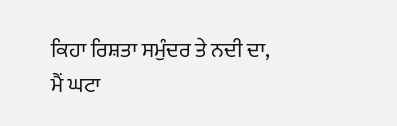ਕਿਹਾ ਰਿਸ਼ਤਾ ਸਮੁੰਦਰ ਤੇ ਨਦੀ ਦਾ,
ਮੈਂ ਘਟਾ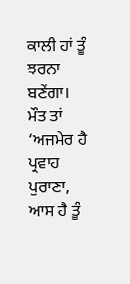ਕਾਲੀ ਹਾਂ ਤੂੰ ਝਰਨਾ ਬਣੇਂਗਾ।
ਮੌਤ ਤਾਂ ‘ਅਜਮੇਰ ਹੈ ਪ੍ਰਵਾਹ ਪੁਰਾਣਾ,
ਆਸ ਹੈ ਤੂੰ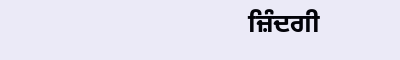ਜ਼ਿੰਦਗੀ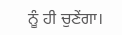ਨੂੰ ਹੀ ਚੁਣੇਂਗਾ।